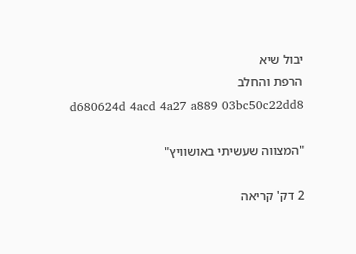יבול שיא
הרפת והחלב
d680624d 4acd 4a27 a889 03bc50c22dd8

"המצווה שעשיתי באושוויץ"

2 דק' קריאה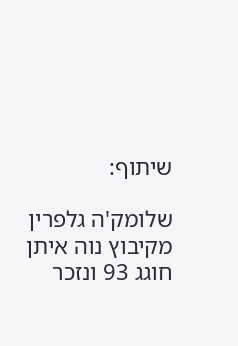שיתוף:

שלומק'ה גלפרין מקיבוץ נוה איתן חוגג 93 ונזכר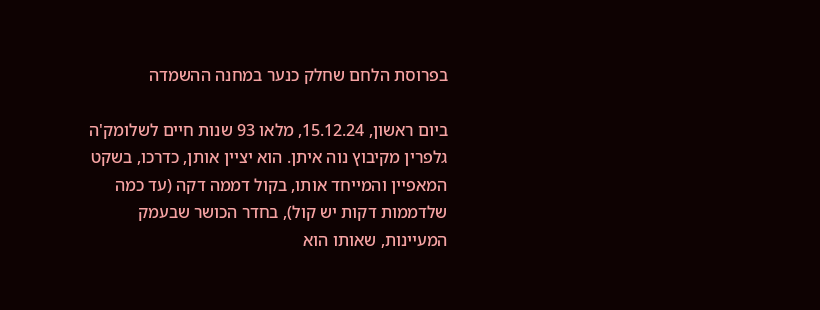בפרוסת הלחם שחלק כנער במחנה ההשמדה

ביום ראשון, 15.12.24, מלאו 93 שנות חיים לשלומק'ה גלפרין מקיבוץ נוה איתן. הוא יציין אותן, כדרכו, בשקט המאפיין והמייחד אותו, בקול דממה דקה (עד כמה שלדממות דקות יש קול), בחדר הכושר שבעמק המעיינות, שאותו הוא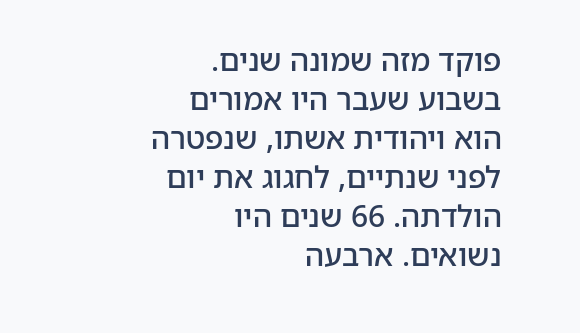פוקד מזה שמונה שנים. בשבוע שעבר היו אמורים הוא ויהודית אשתו, שנפטרה לפני שנתיים, לחגוג את יום הולדתה. 66 שנים היו נשואים. ארבעה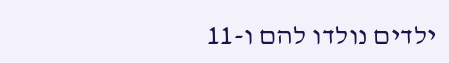ילדים נולדו להם ו-11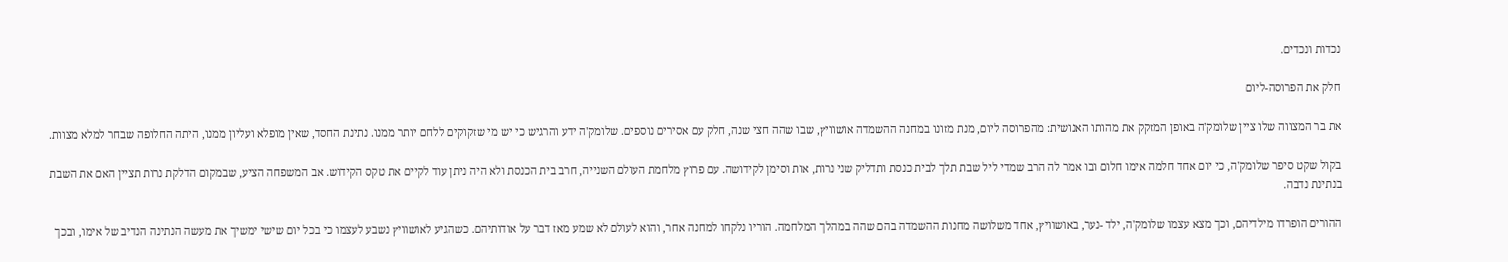נכדות ונכדים.

חלק את הפרוסה-ליום

את בר המצווה שלו ציין שלומק'ה באופן המזקק את מהותו האנושית: מהפרוסה ליום, מנת מזונו במחנה ההשמדה אושוויץ, שבו שהה חצי שנה, חלק עם אסירים נוספים. שלומק'ה ידע והרגיש כי יש מי שזקוקים ללחם יותר ממנו. נתינת החסד, שאין מופלא ועליון ממנו, היתה החלופה שבחר למלא מצוות.

בקול שקט סיפר שלומק'ה, כי יום אחד חלמה אימו חלום ובו אמר לה הרב שמדי ליל שבת תלך לבית כנסת ותדליק שני נרות, אות וסימן לקידושה. עם פרוץ מלחמת העולם השנייה, חרב בית הכנסת ולא היה ניתן עוד לקיים את טקס הקידוש. אב המשפחה הציע, שבמקום הדלקת נרות תציין האם את השבת בנתינת נדבה.

ההורים הופרדו מילדיהם, וכך מצא עצמו שלומק'ה, ילד -נער, באושוויץ, אחד משלושה מחנות ההשמדה בהם שהה במהלך המלחמה. הוריו נלקחו למחנה אחר, והוא לעולם לא שמע מאז דבר על אודותיהם. כשהגיע לאושוויץ נשבע לעצמו כי בכל יום שישי ימשיך את מעשה הנתינה הנדיב של אימו, ובכך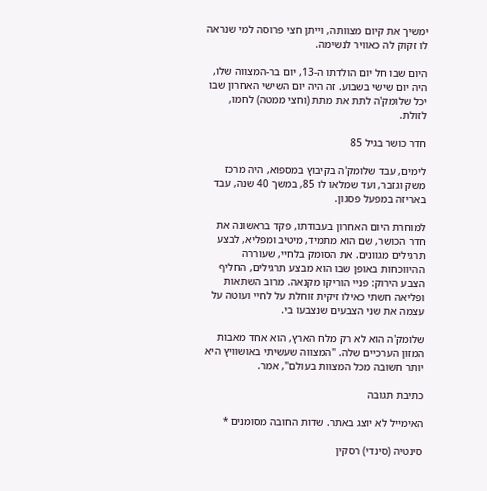ימשיך את קיום מצוותה, וייתן חצי פרוסה למי שנראה לו זקוק לה כאוויר לנשימה.

היום שבו חל יום הולדתו ה-13, יום בר-המצווה שלו, היה יום שישי בשבוע. זה היה יום השישי האחרון שבו יכל שלומק'ה לתת את מתת (וחצי ממטה) לחמו, לזולת.

חדר כושר בגיל 85

לימים, עבד שלומק'ה בקיבוץ במספוא, היה מרכז משק וגזבר, ועד שמלאו לו 85, במשך 40 שנה, עבד באריזה במפעל פסגון.

למוחרת היום האחרון בעבודתו, פקד בראשונה את חדר הכושר, שם הוא מתמיד, מיטיב ומפליא, לבצע תרגילים מגוונים. את הסומק בלחיי, שעוררה ההיווכחות באופן שבו הוא מבצע תרגילים, החליף הצבע הירוק: פניי הוריקו מקנאה. מרוב השתאות ופליאה חשתי כאילו זיקית זוחלת על לחיי ועוטה על עצמה את שני הצבעים שנצבעו בי.

שלומק'ה הוא לא רק מלח הארץ, הוא אחד מאבות המזון הערכיים שלה. "המצווה שעשיתי באושוויץ היא יותר חשובה מכל המצוות בעולם", אמר.

כתיבת תגובה

האימייל לא יוצג באתר. שדות החובה מסומנים *

סינטיה (סינדי) רסקין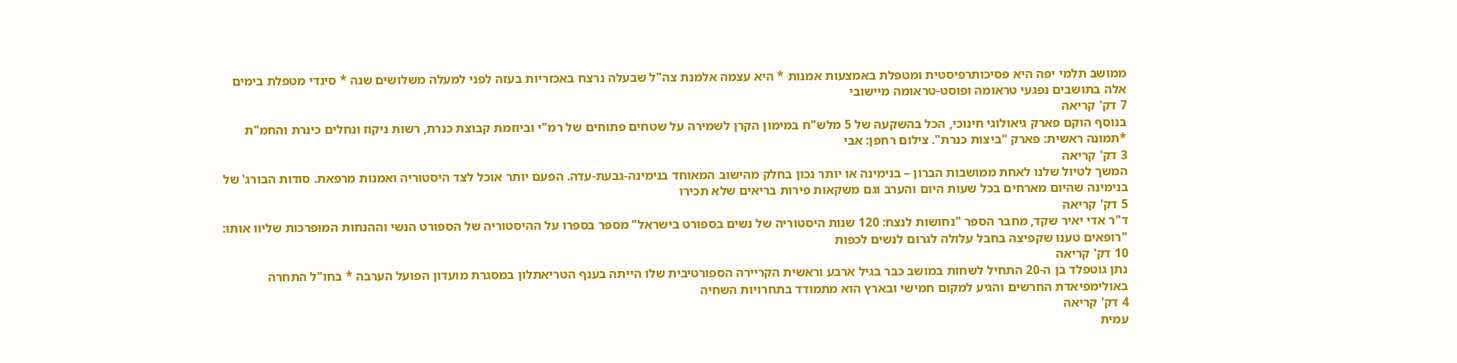ממושב תלמי יפה היא פסיכותרפיסטית ומטפלת באמצעות אמנות * היא עצמה אלמנת צה"ל שבעלה נרצח באכזריות בעזה לפני למעלה משלושים שנה * סינדי מטפלת בימים אלה בתושבים נפגעי טראומה ופוסט-טראומה מיישובי
7 דק' קריאה
בנוסף הוקם פארק גיאולוגי חינוכי, הכל בהשקעה של 5 מלש"ח במימון הקרן לשמירה על שטחים פתוחים של רמ"י וביוזמת קבוצת כנרת, רשות ניקוז ונחלים כינרת והחמ"ת *תמונה ראשית: פארק "ביצות כנרת". צילום רחפן: אבי
3 דק' קריאה
המשך לטיול שלנו לאחת ממושבות הברון – בנימינה או יותר נכון בחלק מהישוב המאוחד בנימינה-גבעת-עדה. הפעם יותר אוכל לצד היסטוריה ואמנות מרפאת. סודות הבורג' של בנימינה שהיום מארחים בכל שעות היום והערב וגם משקאות פירות בריאים שלא תכירו
5 דק' קריאה
ד"ר אדי יאיר שקד, מחבר הספר "נחושות לנצח: 120 שנות היסטוריה של נשים בספורט בישראל" מספר בספרו על ההיסטוריה של הספורט הנשי וההנחות המופרכות שליוו אותו: "רופאים טענו שקפיצה בחבל עלולה לגרום לנשים לכפות
10 דק' קריאה
נתן גוטפלד בן ה-20 התחיל לשחות במושב כבר בגיל ארבע וראשית הקריירה הספורטיבית שלו הייתה בענף הטריאתלון במסגרת מועדון הפועל הערבה * בחו"ל התחרה באולימפיאדת החרשים והגיע למקום חמישי ובארץ הוא מתמודד בתחרויות השחיה
4 דק' קריאה
עמית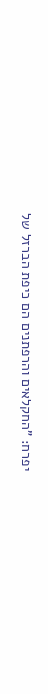יפרח: "החקלאים והרפתנים הם כיפת הברזל של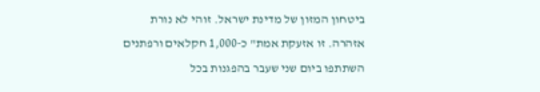ביטחון המזון של מדינת ישראל. זוהי לא נורת אזהרה. זו אזעקת אמת" כ-1,000 חקלאים ורפתנים השתתפו ביום שני שעבר בהפגנות בכל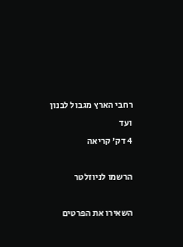רחבי הארץ מגבול לבנון ועד
4 דק' קריאה

הרשמו לניוזלטר

השאירו את הפרטים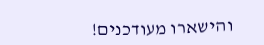והישארו מעודכנים!